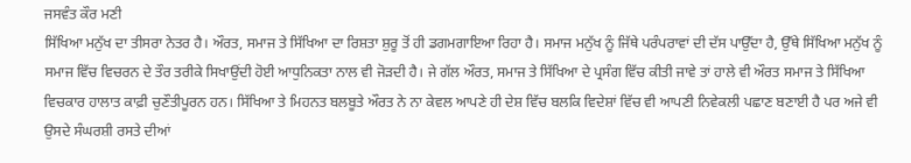ਜਸਵੰਤ ਕੌਰ ਮਣੀ
ਸਿੱਖਿਆ ਮਨੁੱਖ ਦਾ ਤੀਸਰਾ ਨੇਤਰ ਹੈ। ਔਰਤ, ਸਮਾਜ ਤੇ ਸਿੱਖਿਆ ਦਾ ਰਿਸ਼ਤਾ ਸ਼ੁਰੂ ਤੋਂ ਹੀ ਡਗਮਗਾਇਆ ਰਿਹਾ ਹੈ। ਸਮਾਜ ਮਨੁੱਖ ਨੂੰ ਜਿੱਥੇ ਪਰੰਪਰਾਵਾਂ ਦੀ ਦੱਸ ਪਾਉੱਦਾ ਹੈ, ਉੱਥੇ ਸਿੱਖਿਆ ਮਨੁੱਖ ਨੂੰ ਸਮਾਜ ਵਿੱਚ ਵਿਚਰਨ ਦੇ ਤੌਰ ਤਰੀਕੇ ਸਿਖਾਉਂਦੀ ਹੋਈ ਆਧੁਨਿਕਤਾ ਨਾਲ ਵੀ ਜੋੜਦੀ ਹੈ। ਜੇ ਗੱਲ ਔਰਤ, ਸਮਾਜ ਤੇ ਸਿੱਖਿਆ ਦੇ ਪ੍ਰਸੰਗ ਵਿੱਚ ਕੀਤੀ ਜਾਵੇ ਤਾਂ ਹਾਲੇ ਵੀ ਔਰਤ ਸਮਾਜ ਤੇ ਸਿੱਖਿਆ ਵਿਚਕਾਰ ਹਾਲਾਤ ਕਾਫ਼ੀ ਚੁਣੌਤੀਪੂਰਨ ਹਨ। ਸਿੱਖਿਆ ਤੇ ਮਿਹਨਤ ਬਲਬੂਤੇ ਔਰਤ ਨੇ ਨਾ ਕੇਵਲ ਆਪਣੇ ਹੀ ਦੇਸ਼ ਵਿੱਚ ਬਲਕਿ ਵਿਦੇਸ਼ਾਂ ਵਿੱਚ ਵੀ ਆਪਣੀ ਨਿਵੇਕਲੀ ਪਛਾਣ ਬਣਾਈ ਹੈ ਪਰ ਅਜੇ ਵੀ ਉਸਦੇ ਸੰਘਰਸ਼ੀ ਰਸਤੇ ਦੀਆਂ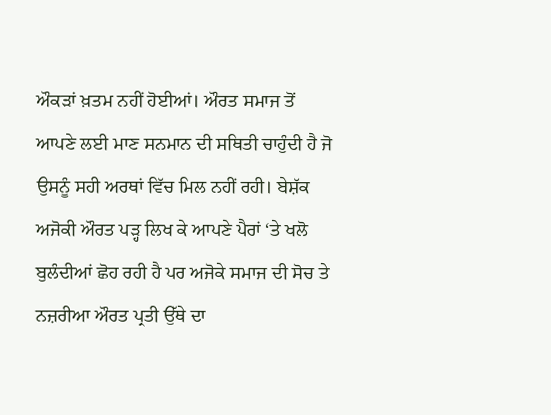ਔਕੜਾਂ ਖ਼ਤਮ ਨਹੀਂ ਹੋਈਆਂ। ਔਰਤ ਸਮਾਜ ਤੋਂ ਆਪਣੇ ਲਈ ਮਾਣ ਸਨਮਾਨ ਦੀ ਸਥਿਤੀ ਚਾਹੁੰਦੀ ਹੈ ਜੋ ਉਸਨੂੰ ਸਹੀ ਅਰਥਾਂ ਵਿੱਚ ਮਿਲ ਨਹੀਂ ਰਹੀ। ਬੇਸ਼ੱਕ ਅਜੋਕੀ ਔਰਤ ਪੜ੍ਹ ਲਿਖ ਕੇ ਆਪਣੇ ਪੈਰਾਂ ‘ਤੇ ਖਲੋ ਬੁਲੰਦੀਆਂ ਛੋਹ ਰਹੀ ਹੈ ਪਰ ਅਜੋਕੇ ਸਮਾਜ ਦੀ ਸੋਚ ਤੇ ਨਜ਼ਰੀਆ ਔਰਤ ਪ੍ਰਤੀ ਉੱਥੇ ਦਾ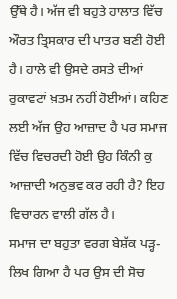ਉੱਥੇ ਹੈ। ਅੱਜ ਵੀ ਬਹੁਤੇ ਹਾਲਾਤ ਵਿੱਚ ਔਰਤ ਤ੍ਰਿਸਕਾਰ ਦੀ ਪਾਤਰ ਬਣੀ ਹੋਈ ਹੈ। ਹਾਲੇ ਵੀ ਉਸਦੇ ਰਸਤੇ ਦੀਆਂ ਰੁਕਾਵਟਾਂ ਖ਼ਤਮ ਨਹੀਂ ਹੋਈਆਂ। ਕਹਿਣ ਲਈ ਅੱਜ ਉਹ ਆਜ਼ਾਦ ਹੈ ਪਰ ਸਮਾਜ ਵਿੱਚ ਵਿਚਰਦੀ ਹੋਈ ਉਹ ਕਿੰਨੀ ਕੁ ਆਜ਼ਾਦੀ ਅਨੁਭਵ ਕਰ ਰਹੀ ਹੈ? ਇਹ ਵਿਚਾਰਨ ਵਾਲੀ ਗੱਲ ਹੈ।
ਸਮਾਜ ਦਾ ਬਹੁਤਾ ਵਰਗ ਬੇਸ਼ੱਕ ਪੜ੍ਹ-ਲਿਖ ਗਿਆ ਹੈ ਪਰ ਉਸ ਦੀ ਸੋਚ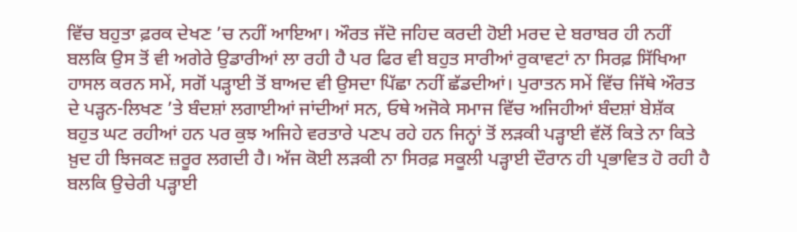ਵਿੱਚ ਬਹੁਤਾ ਫ਼ਰਕ ਦੇਖਣ ’ਚ ਨਹੀਂ ਆਇਆ। ਔਰਤ ਜੱਦੋ ਜਹਿਦ ਕਰਦੀ ਹੋਈ ਮਰਦ ਦੇ ਬਰਾਬਰ ਹੀ ਨਹੀਂ ਬਲਕਿ ਉਸ ਤੋਂ ਵੀ ਅਗੇਰੇ ਉਡਾਰੀਆਂ ਲਾ ਰਹੀ ਹੈ ਪਰ ਫਿਰ ਵੀ ਬਹੁਤ ਸਾਰੀਆਂ ਰੁਕਾਵਟਾਂ ਨਾ ਸਿਰਫ਼ ਸਿੱਖਿਆ ਹਾਸਲ ਕਰਨ ਸਮੇਂ, ਸਗੋਂ ਪੜ੍ਹਾਈ ਤੋਂ ਬਾਅਦ ਵੀ ਉਸਦਾ ਪਿੱਛਾ ਨਹੀਂ ਛੱਡਦੀਆਂ। ਪੁਰਾਤਨ ਸਮੇਂ ਵਿੱਚ ਜਿੱਥੇ ਔਰਤ ਦੇ ਪੜ੍ਹਨ-ਲਿਖਣ ’ਤੇ ਬੰਦਸ਼ਾਂ ਲਗਾਈਆਂ ਜਾਂਦੀਆਂ ਸਨ, ਓਥੇ ਅਜੋਕੇ ਸਮਾਜ ਵਿੱਚ ਅਜਿਹੀਆਂ ਬੰਦਸ਼ਾਂ ਬੇਸ਼ੱਕ ਬਹੁਤ ਘਟ ਰਹੀਆਂ ਹਨ ਪਰ ਕੁਝ ਅਜਿਹੇ ਵਰਤਾਰੇ ਪਣਪ ਰਹੇ ਹਨ ਜਿਨ੍ਹਾਂ ਤੋਂ ਲੜਕੀ ਪੜ੍ਹਾਈ ਵੱਲੋਂ ਕਿਤੇ ਨਾ ਕਿਤੇ ਖ਼ੁਦ ਹੀ ਝਿਜਕਣ ਜ਼ਰੂਰ ਲਗਦੀ ਹੈ। ਅੱਜ ਕੋਈ ਲੜਕੀ ਨਾ ਸਿਰਫ਼ ਸਕੂਲੀ ਪੜ੍ਹਾਈ ਦੌਰਾਨ ਹੀ ਪ੍ਰਭਾਵਿਤ ਹੋ ਰਹੀ ਹੈ ਬਲਕਿ ਉਚੇਰੀ ਪੜ੍ਹਾਈ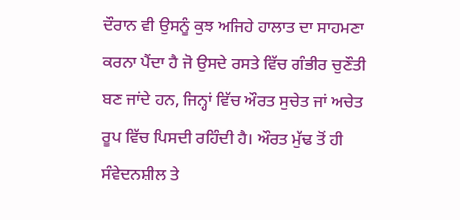ਦੌਰਾਨ ਵੀ ਉਸਨੂੰ ਕੁਝ ਅਜਿਹੇ ਹਾਲਾਤ ਦਾ ਸਾਹਮਣਾ ਕਰਨਾ ਪੈਂਦਾ ਹੈ ਜੋ ਉਸਦੇ ਰਸਤੇ ਵਿੱਚ ਗੰਭੀਰ ਚੁਣੌਤੀ ਬਣ ਜਾਂਦੇ ਹਨ, ਜਿਨ੍ਹਾਂ ਵਿੱਚ ਔਰਤ ਸੁਚੇਤ ਜਾਂ ਅਚੇਤ ਰੂਪ ਵਿੱਚ ਪਿਸਦੀ ਰਹਿੰਦੀ ਹੈ। ਔਰਤ ਮੁੱਢ ਤੋਂ ਹੀ ਸੰਵੇਦਨਸ਼ੀਲ ਤੇ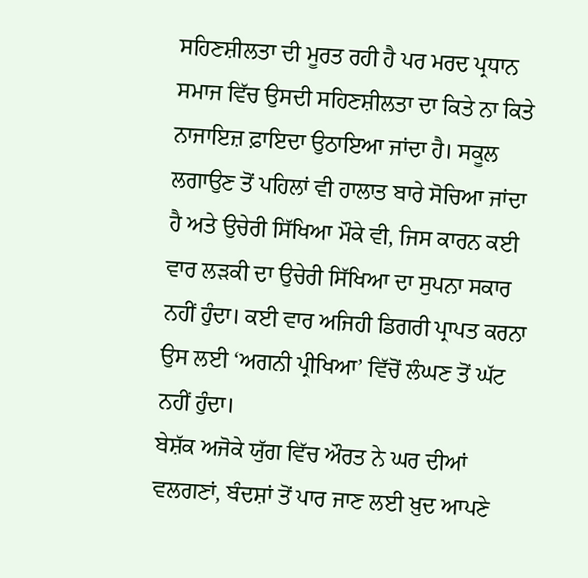ਸਹਿਣਸ਼ੀਲਤਾ ਦੀ ਮੂਰਤ ਰਹੀ ਹੈ ਪਰ ਮਰਦ ਪ੍ਰਧਾਨ ਸਮਾਜ ਵਿੱਚ ਉਸਦੀ ਸਹਿਣਸ਼ੀਲਤਾ ਦਾ ਕਿਤੇ ਨਾ ਕਿਤੇ ਨਾਜਾਇਜ਼ ਫ਼ਾਇਦਾ ਉਠਾਇਆ ਜਾਂਦਾ ਹੈ। ਸਕੂਲ ਲਗਾਉਣ ਤੋਂ ਪਹਿਲਾਂ ਵੀ ਹਾਲਾਤ ਬਾਰੇ ਸੋਚਿਆ ਜਾਂਦਾ ਹੈ ਅਤੇ ਉਚੇਰੀ ਸਿੱਖਿਆ ਮੌਕੇ ਵੀ, ਜਿਸ ਕਾਰਨ ਕਈ ਵਾਰ ਲੜਕੀ ਦਾ ਉਚੇਰੀ ਸਿੱਖਿਆ ਦਾ ਸੁਪਨਾ ਸਕਾਰ ਨਹੀਂ ਹੁੰਦਾ। ਕਈ ਵਾਰ ਅਜਿਹੀ ਡਿਗਰੀ ਪ੍ਰਾਪਤ ਕਰਨਾ ਉਸ ਲਈ ‘ਅਗਨੀ ਪ੍ਰੀਖਿਆ’ ਵਿੱਚੋਂ ਲੰਘਣ ਤੋਂ ਘੱਟ ਨਹੀਂ ਹੁੰਦਾ।
ਬੇਸ਼ੱਕ ਅਜੋਕੇ ਯੁੱਗ ਵਿੱਚ ਔਰਤ ਨੇ ਘਰ ਦੀਆਂ ਵਲਗਣਾਂ, ਬੰਦਸ਼ਾਂ ਤੋਂ ਪਾਰ ਜਾਣ ਲਈ ਖ਼ੁਦ ਆਪਣੇ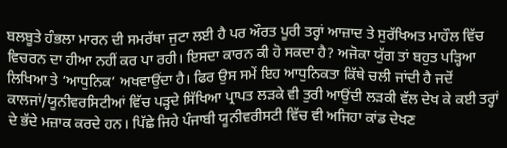ਬਲਬੂਤੇ ਹੰਭਲਾ ਮਾਰਨ ਦੀ ਸਮਰੱਥਾ ਜੁਟਾ ਲਈ ਹੈ ਪਰ ਔਰਤ ਪੂਰੀ ਤਰ੍ਹਾਂ ਆਜ਼ਾਦ ਤੇ ਸੁਰੱਖਿਅਤ ਮਾਹੌਲ ਵਿੱਚ ਵਿਚਰਨ ਦਾ ਹੀਆ ਨਹੀਂ ਕਰ ਪਾ ਰਹੀ। ਇਸਦਾ ਕਾਰਨ ਕੀ ਹੋ ਸਕਦਾ ਹੈ? ਅਜੋਕਾ ਯੁੱਗ ਤਾਂ ਬਹੁਤ ਪੜ੍ਹਿਆ ਲਿਖਿਆ ਤੇ ‘ਆਧੁਨਿਕ’ ਅਖਵਾਉਂਦਾ ਹੈ। ਫਿਰ ਉਸ ਸਮੇਂ ਇਹ ਆਧੁਨਿਕਤਾ ਕਿੱਥੇ ਚਲੀ ਜਾਂਦੀ ਹੈ ਜਦੋਂ ਕਾਲਜਾਂ/ਯੂਨੀਵਰਸਿਟੀਆਂ ਵਿੱਚ ਪੜ੍ਹਦੇ ਸਿੱਖਿਆ ਪ੍ਰਾਪਤ ਲੜਕੇ ਵੀ ਤੁਰੀ ਆਉਂਦੀ ਲੜਕੀ ਵੱਲ ਦੇਖ ਕੇ ਕਈ ਤਰ੍ਹਾਂ ਦੇ ਭੱਦੇ ਮਜ਼ਾਕ ਕਰਦੇ ਹਨ। ਪਿੱਛੇ ਜਿਹੇ ਪੰਜਾਬੀ ਯੂਨੀਵਰੀਸਟੀ ਵਿੱਚ ਵੀ ਅਜਿਹਾ ਕਾਂਡ ਦੇਖਣ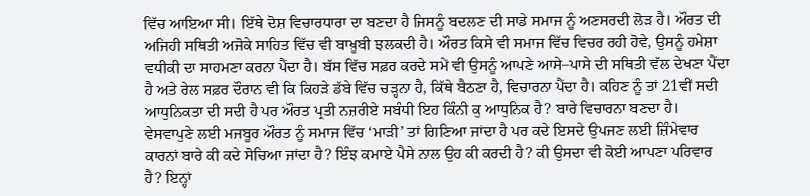ਵਿੱਚ ਆਇਆ ਸੀ। ਇੱਥੇ ਦੋਸ਼ ਵਿਚਾਰਧਾਰਾ ਦਾ ਬਣਦਾ ਹੈ ਜਿਸਨੂੰ ਬਦਲਣ ਦੀ ਸਾਡੇ ਸਮਾਜ ਨੂੰ ਅਣਸਰਦੀ ਲੋੜ ਹੈ। ਔਰਤ ਦੀ ਅਜਿਹੀ ਸਥਿਤੀ ਅਜੋਕੇ ਸਾਹਿਤ ਵਿੱਚ ਵੀ ਬਾਖ਼ੂਬੀ ਝਲਕਦੀ ਹੈ। ਔਰਤ ਕਿਸੇ ਵੀ ਸਮਾਜ ਵਿੱਚ ਵਿਚਰ ਰਹੀ ਹੋਵੇ, ਉਸਨੂੰ ਹਮੇਸ਼ਾ ਵਧੀਕੀ ਦਾ ਸਾਹਮਣਾ ਕਰਨਾ ਪੈਂਦਾ ਹੈ। ਬੱਸ ਵਿੱਚ ਸਫ਼ਰ ਕਰਦੇ ਸਮੇਂ ਵੀ ਉਸਨੂੰ ਆਪਣੇ ਆਸੇ–ਪਾਸੇ ਦੀ ਸਥਿਤੀ ਵੱਲ ਦੇਖਣਾ ਪੈਂਦਾ ਹੈ ਅਤੇ ਰੇਲ ਸਫ਼ਰ ਦੌਰਾਨ ਵੀ ਕਿ ਕਿਹੜੇ ਡੱਬੇ ਵਿੱਚ ਚੜ੍ਹਨਾ ਹੈ, ਕਿੱਥੇ ਬੈਠਣਾ ਹੈ, ਵਿਚਾਰਨਾ ਪੈਂਦਾ ਹੈ। ਕਹਿਣ ਨੂੰ ਤਾਂ 21ਵੀਂ ਸਦੀ ਆਧੁਨਿਕਤਾ ਦੀ ਸਦੀ ਹੈ ਪਰ ਔਰਤ ਪ੍ਰਤੀ ਨਜ਼ਰੀਏ ਸਬੰਧੀ ਇਹ ਕਿੰਨੀ ਕੁ ਆਧੁਨਿਕ ਹੈ? ਬਾਰੇ ਵਿਚਾਰਨਾ ਬਣਦਾ ਹੈ। ਵੇਸਵਾਪੁਣੇ ਲਈ ਮਜਬੂਰ ਔਰਤ ਨੂੰ ਸਮਾਜ ਵਿੱਚ ‘ਮਾੜੀ’ ਤਾਂ ਗਿਣਿਆ ਜਾਂਦਾ ਹੈ ਪਰ ਕਦੇ ਇਸਦੇ ਉਪਜਣ ਲਈ ਜ਼ਿੰਮੇਵਾਰ ਕਾਰਨਾਂ ਬਾਰੇ ਕੀ ਕਦੇ ਸੋਚਿਆ ਜਾਂਦਾ ਹੈ? ਇੰਝ ਕਮਾਏ ਪੈਸੇ ਨਾਲ ਉਹ ਕੀ ਕਰਦੀ ਹੈ? ਕੀ ਉਸਦਾ ਵੀ ਕੋਈ ਆਪਣਾ ਪਰਿਵਾਰ ਹੈ? ਇਨ੍ਹਾਂ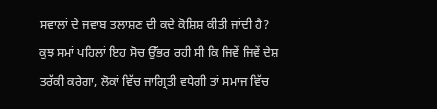ਸਵਾਲਾਂ ਦੇ ਜਵਾਬ ਤਲਾਸ਼ਣ ਦੀ ਕਦੇ ਕੋਸ਼ਿਸ਼ ਕੀਤੀ ਜਾਂਦੀ ਹੈ?
ਕੁਝ ਸਮਾਂ ਪਹਿਲਾਂ ਇਹ ਸੋਚ ਉੱਭਰ ਰਹੀ ਸੀ ਕਿ ਜਿਵੇਂ ਜਿਵੇਂ ਦੇਸ਼ ਤਰੱਕੀ ਕਰੇਗਾ, ਲੋਕਾਂ ਵਿੱਚ ਜਾਗ੍ਰਿਤੀ ਵਧੇਗੀ ਤਾਂ ਸਮਾਜ ਵਿੱਚ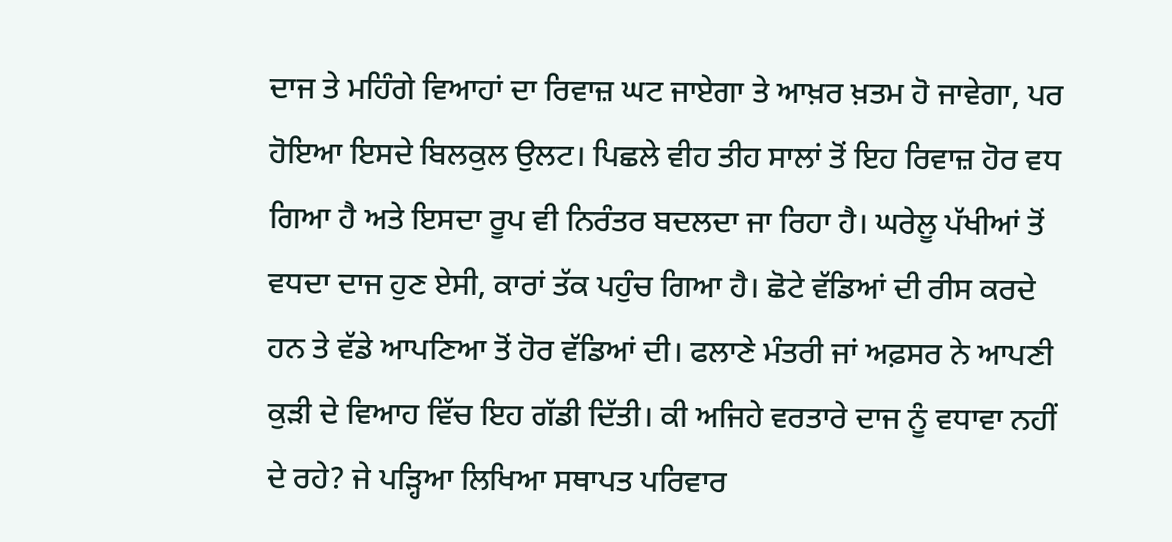ਦਾਜ ਤੇ ਮਹਿੰਗੇ ਵਿਆਹਾਂ ਦਾ ਰਿਵਾਜ਼ ਘਟ ਜਾਏਗਾ ਤੇ ਆਖ਼ਰ ਖ਼ਤਮ ਹੋ ਜਾਵੇਗਾ, ਪਰ ਹੋਇਆ ਇਸਦੇ ਬਿਲਕੁਲ ਉਲਟ। ਪਿਛਲੇ ਵੀਹ ਤੀਹ ਸਾਲਾਂ ਤੋਂ ਇਹ ਰਿਵਾਜ਼ ਹੋਰ ਵਧ ਗਿਆ ਹੈ ਅਤੇ ਇਸਦਾ ਰੂਪ ਵੀ ਨਿਰੰਤਰ ਬਦਲਦਾ ਜਾ ਰਿਹਾ ਹੈ। ਘਰੇਲੂ ਪੱਖੀਆਂ ਤੋਂ ਵਧਦਾ ਦਾਜ ਹੁਣ ਏਸੀ, ਕਾਰਾਂ ਤੱਕ ਪਹੁੰਚ ਗਿਆ ਹੈ। ਛੋਟੇ ਵੱਡਿਆਂ ਦੀ ਰੀਸ ਕਰਦੇ ਹਨ ਤੇ ਵੱਡੇ ਆਪਣਿਆ ਤੋਂ ਹੋਰ ਵੱਡਿਆਂ ਦੀ। ਫਲਾਣੇ ਮੰਤਰੀ ਜਾਂ ਅਫ਼ਸਰ ਨੇ ਆਪਣੀ ਕੁੜੀ ਦੇ ਵਿਆਹ ਵਿੱਚ ਇਹ ਗੱਡੀ ਦਿੱਤੀ। ਕੀ ਅਜਿਹੇ ਵਰਤਾਰੇ ਦਾਜ ਨੂੰ ਵਧਾਵਾ ਨਹੀਂ ਦੇ ਰਹੇ? ਜੇ ਪੜ੍ਹਿਆ ਲਿਖਿਆ ਸਥਾਪਤ ਪਰਿਵਾਰ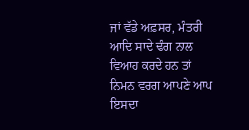ਜਾਂ ਵੱਡੇ ਅਫ਼ਸਰ, ਮੰਤਰੀ ਆਦਿ ਸਾਦੇ ਢੰਗ ਨਾਲ ਵਿਆਹ ਕਰਦੇ ਹਨ ਤਾਂ ਨਿਮਨ ਵਰਗ ਆਪਣੇ ਆਪ ਇਸਦਾ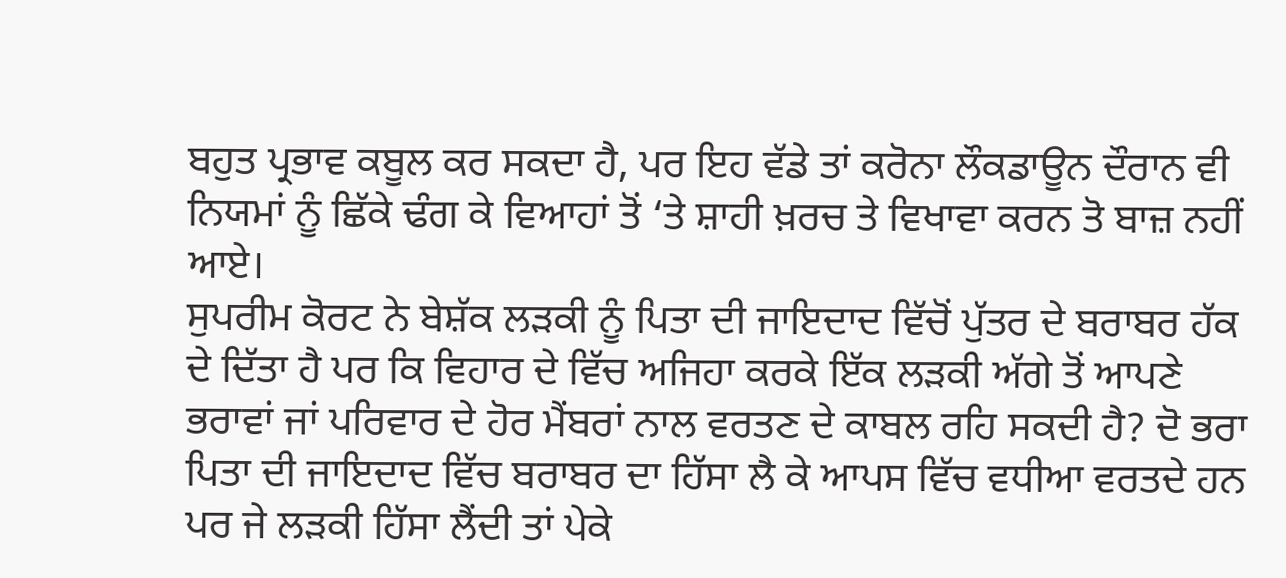ਬਹੁਤ ਪ੍ਰਭਾਵ ਕਬੂਲ ਕਰ ਸਕਦਾ ਹੈ, ਪਰ ਇਹ ਵੱਡੇ ਤਾਂ ਕਰੋਨਾ ਲੌਕਡਾਊਨ ਦੌਰਾਨ ਵੀ ਨਿਯਮਾਂ ਨੂੰ ਛਿੱਕੇ ਢੰਗ ਕੇ ਵਿਆਹਾਂ ਤੋਂ ‘ਤੇ ਸ਼ਾਹੀ ਖ਼ਰਚ ਤੇ ਵਿਖਾਵਾ ਕਰਨ ਤੋ ਬਾਜ਼ ਨਹੀਂ ਆਏ।
ਸੁਪਰੀਮ ਕੋਰਟ ਨੇ ਬੇਸ਼ੱਕ ਲੜਕੀ ਨੂੰ ਪਿਤਾ ਦੀ ਜਾਇਦਾਦ ਵਿੱਚੋਂ ਪੁੱਤਰ ਦੇ ਬਰਾਬਰ ਹੱਕ ਦੇ ਦਿੱਤਾ ਹੈ ਪਰ ਕਿ ਵਿਹਾਰ ਦੇ ਵਿੱਚ ਅਜਿਹਾ ਕਰਕੇ ਇੱਕ ਲੜਕੀ ਅੱਗੇ ਤੋਂ ਆਪਣੇ ਭਰਾਵਾਂ ਜਾਂ ਪਰਿਵਾਰ ਦੇ ਹੋਰ ਮੈਂਬਰਾਂ ਨਾਲ ਵਰਤਣ ਦੇ ਕਾਬਲ ਰਹਿ ਸਕਦੀ ਹੈ? ਦੋ ਭਰਾ ਪਿਤਾ ਦੀ ਜਾਇਦਾਦ ਵਿੱਚ ਬਰਾਬਰ ਦਾ ਹਿੱਸਾ ਲੈ ਕੇ ਆਪਸ ਵਿੱਚ ਵਧੀਆ ਵਰਤਦੇ ਹਨ ਪਰ ਜੇ ਲੜਕੀ ਹਿੱਸਾ ਲੈਂਦੀ ਤਾਂ ਪੇਕੇ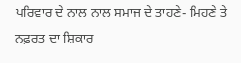ਪਰਿਵਾਰ ਦੇ ਨਾਲ ਨਾਲ ਸਮਾਜ ਦੇ ਤਾਹਣੇ- ਮਿਹਣੇ ਤੇ ਨਫ਼ਰਤ ਦਾ ਸ਼ਿਕਾਰ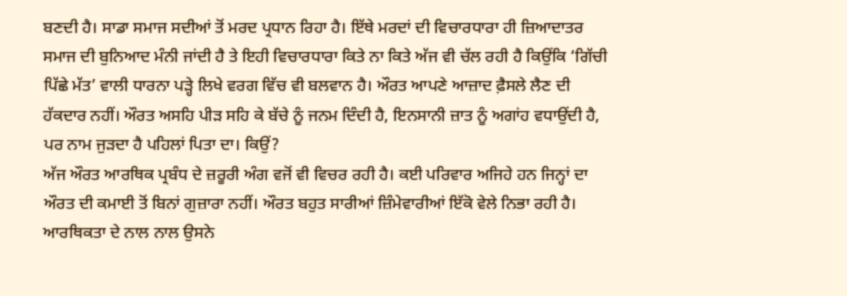ਬਣਦੀ ਹੈ। ਸਾਡਾ ਸਮਾਜ ਸਦੀਆਂ ਤੋਂ ਮਰਦ ਪ੍ਰਧਾਨ ਰਿਹਾ ਹੈ। ਇੱਥੇ ਮਰਦਾਂ ਦੀ ਵਿਚਾਰਧਾਰਾ ਹੀ ਜ਼ਿਆਦਾਤਰ ਸਮਾਜ ਦੀ ਬੁਨਿਆਦ ਮੰਨੀ ਜਾਂਦੀ ਹੈ ਤੇ ਇਹੀ ਵਿਚਾਰਧਾਰਾ ਕਿਤੇ ਨਾ ਕਿਤੇ ਅੱਜ ਵੀ ਚੱਲ ਰਹੀ ਹੈ ਕਿਉਂਕਿ ‘ਗਿੱਚੀ ਪਿੱਛੇ ਮੱਤ’ ਵਾਲੀ ਧਾਰਨਾ ਪੜ੍ਹੇ ਲਿਖੇ ਵਰਗ ਵਿੱਚ ਵੀ ਬਲਵਾਨ ਹੈ। ਔਰਤ ਆਪਣੇ ਆਜ਼ਾਦ ਫ਼ੈਸਲੇ ਲੈਣ ਦੀ ਹੱਕਦਾਰ ਨਹੀਂ। ਔਰਤ ਅਸਹਿ ਪੀੜ ਸਹਿ ਕੇ ਬੱਚੇ ਨੂੰ ਜਨਮ ਦਿੰਦੀ ਹੈ, ਇਨਸਾਨੀ ਜ਼ਾਤ ਨੂੰ ਅਗਾਂਹ ਵਧਾਉਂਦੀ ਹੈ, ਪਰ ਨਾਮ ਜੁੜਦਾ ਹੈ ਪਹਿਲਾਂ ਪਿਤਾ ਦਾ। ਕਿਉਂ?
ਅੱਜ ਔਰਤ ਆਰਥਿਕ ਪ੍ਰਬੰਧ ਦੇ ਜ਼ਰੂਰੀ ਅੰਗ ਵਜੋਂ ਵੀ ਵਿਚਰ ਰਹੀ ਹੈ। ਕਈ ਪਰਿਵਾਰ ਅਜਿਹੇ ਹਨ ਜਿਨ੍ਹਾਂ ਦਾ ਔਰਤ ਦੀ ਕਮਾਈ ਤੋਂ ਬਿਨਾਂ ਗੁਜ਼ਾਰਾ ਨਹੀਂ। ਔਰਤ ਬਹੁਤ ਸਾਰੀਆਂ ਜ਼ਿੰਮੇਵਾਰੀਆਂ ਇੱਕੋ ਵੇਲੇ ਨਿਭਾ ਰਹੀ ਹੈ। ਆਰਥਿਕਤਾ ਦੇ ਨਾਲ ਨਾਲ ਉਸਨੇ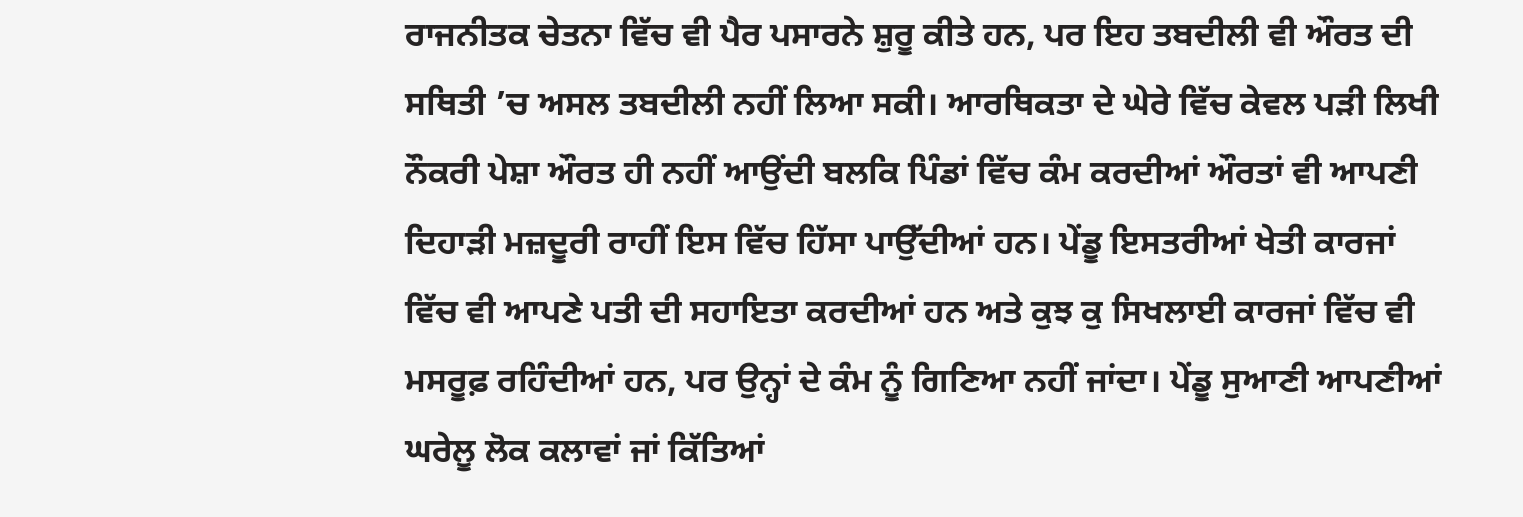ਰਾਜਨੀਤਕ ਚੇਤਨਾ ਵਿੱਚ ਵੀ ਪੈਰ ਪਸਾਰਨੇ ਸ਼ੁਰੂ ਕੀਤੇ ਹਨ, ਪਰ ਇਹ ਤਬਦੀਲੀ ਵੀ ਔਰਤ ਦੀ ਸਥਿਤੀ ’ਚ ਅਸਲ ਤਬਦੀਲੀ ਨਹੀਂ ਲਿਆ ਸਕੀ। ਆਰਥਿਕਤਾ ਦੇ ਘੇਰੇ ਵਿੱਚ ਕੇਵਲ ਪੜੀ ਲਿਖੀ ਨੌਕਰੀ ਪੇਸ਼ਾ ਔਰਤ ਹੀ ਨਹੀਂ ਆਉਂਦੀ ਬਲਕਿ ਪਿੰਡਾਂ ਵਿੱਚ ਕੰਮ ਕਰਦੀਆਂ ਔਰਤਾਂ ਵੀ ਆਪਣੀ ਦਿਹਾੜੀ ਮਜ਼ਦੂਰੀ ਰਾਹੀਂ ਇਸ ਵਿੱਚ ਹਿੱਸਾ ਪਾਉੱਦੀਆਂ ਹਨ। ਪੇਂਡੂ ਇਸਤਰੀਆਂ ਖੇਤੀ ਕਾਰਜਾਂ ਵਿੱਚ ਵੀ ਆਪਣੇ ਪਤੀ ਦੀ ਸਹਾਇਤਾ ਕਰਦੀਆਂ ਹਨ ਅਤੇ ਕੁਝ ਕੁ ਸਿਖਲਾਈ ਕਾਰਜਾਂ ਵਿੱਚ ਵੀ ਮਸਰੂਫ਼ ਰਹਿੰਦੀਆਂ ਹਨ, ਪਰ ਉਨ੍ਹਾਂ ਦੇ ਕੰਮ ਨੂੰ ਗਿਣਿਆ ਨਹੀਂ ਜਾਂਦਾ। ਪੇਂਡੂ ਸੁਆਣੀ ਆਪਣੀਆਂ ਘਰੇਲੂ ਲੋਕ ਕਲਾਵਾਂ ਜਾਂ ਕਿੱਤਿਆਂ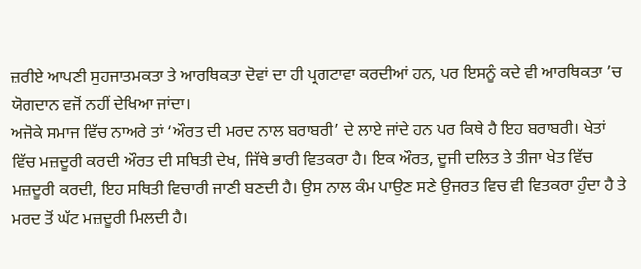ਜ਼ਰੀਏ ਆਪਣੀ ਸੁਹਜਾਤਮਕਤਾ ਤੇ ਆਰਥਿਕਤਾ ਦੋਵਾਂ ਦਾ ਹੀ ਪ੍ਰਗਟਾਵਾ ਕਰਦੀਆਂ ਹਨ, ਪਰ ਇਸਨੂੰ ਕਦੇ ਵੀ ਆਰਥਿਕਤਾ ’ਚ ਯੋਗਦਾਨ ਵਜੋਂ ਨਹੀਂ ਦੇਖਿਆ ਜਾਂਦਾ।
ਅਜੋਕੇ ਸਮਾਜ ਵਿੱਚ ਨਾਅਰੇ ਤਾਂ ‘ਔਰਤ ਦੀ ਮਰਦ ਨਾਲ ਬਰਾਬਰੀ’ ਦੇ ਲਾਏ ਜਾਂਦੇ ਹਨ ਪਰ ਕਿਥੇ ਹੈ ਇਹ ਬਰਾਬਰੀ। ਖੇਤਾਂ ਵਿੱਚ ਮਜ਼ਦੂਰੀ ਕਰਦੀ ਔਰਤ ਦੀ ਸਥਿਤੀ ਦੇਖ, ਜਿੱਥੇ ਭਾਰੀ ਵਿਤਕਰਾ ਹੈ। ਇਕ ਔਰਤ, ਦੂਜੀ ਦਲਿਤ ਤੇ ਤੀਜਾ ਖੇਤ ਵਿੱਚ ਮਜ਼ਦੂਰੀ ਕਰਦੀ, ਇਹ ਸਥਿਤੀ ਵਿਚਾਰੀ ਜਾਣੀ ਬਣਦੀ ਹੈ। ਉਸ ਨਾਲ ਕੰਮ ਪਾਉਣ ਸਣੇ ਉਜਰਤ ਵਿਚ ਵੀ ਵਿਤਕਰਾ ਹੁੰਦਾ ਹੈ ਤੇ ਮਰਦ ਤੋਂ ਘੱਟ ਮਜ਼ਦੂਰੀ ਮਿਲਦੀ ਹੈ।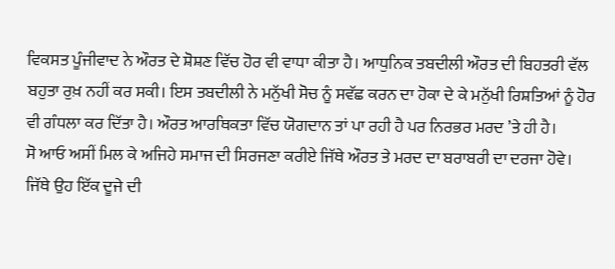ਵਿਕਸਤ ਪੂੰਜੀਵਾਦ ਨੇ ਔਰਤ ਦੇ ਸ਼ੋਸ਼ਣ ਵਿੱਚ ਹੋਰ ਵੀ ਵਾਧਾ ਕੀਤਾ ਹੈ। ਆਧੁਨਿਕ ਤਬਦੀਲੀ ਔਰਤ ਦੀ ਬਿਹਤਰੀ ਵੱਲ ਬਹੁਤਾ ਰੁਖ਼ ਨਹੀਂ ਕਰ ਸਕੀ। ਇਸ ਤਬਦੀਲੀ ਨੇ ਮਨੁੱਖੀ ਸੋਚ ਨੂੰ ਸਵੱਛ ਕਰਨ ਦਾ ਹੋਕਾ ਦੇ ਕੇ ਮਨੁੱਖੀ ਰਿਸ਼ਤਿਆਂ ਨੂੰ ਹੋਰ ਵੀ ਗੰਧਲਾ ਕਰ ਦਿੱਤਾ ਹੈ। ਔਰਤ ਆਰਥਿਕਤਾ ਵਿੱਚ ਯੋਗਦਾਨ ਤਾਂ ਪਾ ਰਹੀ ਹੈ ਪਰ ਨਿਰਭਰ ਮਰਦ ’ਤੇ ਹੀ ਹੈ।
ਸੋ ਆਓ ਅਸੀਂ ਮਿਲ ਕੇ ਅਜਿਹੇ ਸਮਾਜ ਦੀ ਸਿਰਜਣਾ ਕਰੀਏ ਜਿੱਥੇ ਔਰਤ ਤੇ ਮਰਦ ਦਾ ਬਰਾਬਰੀ ਦਾ ਦਰਜਾ ਹੋਵੇ। ਜਿੱਥੇ ਉਹ ਇੱਕ ਦੂਜੇ ਦੀ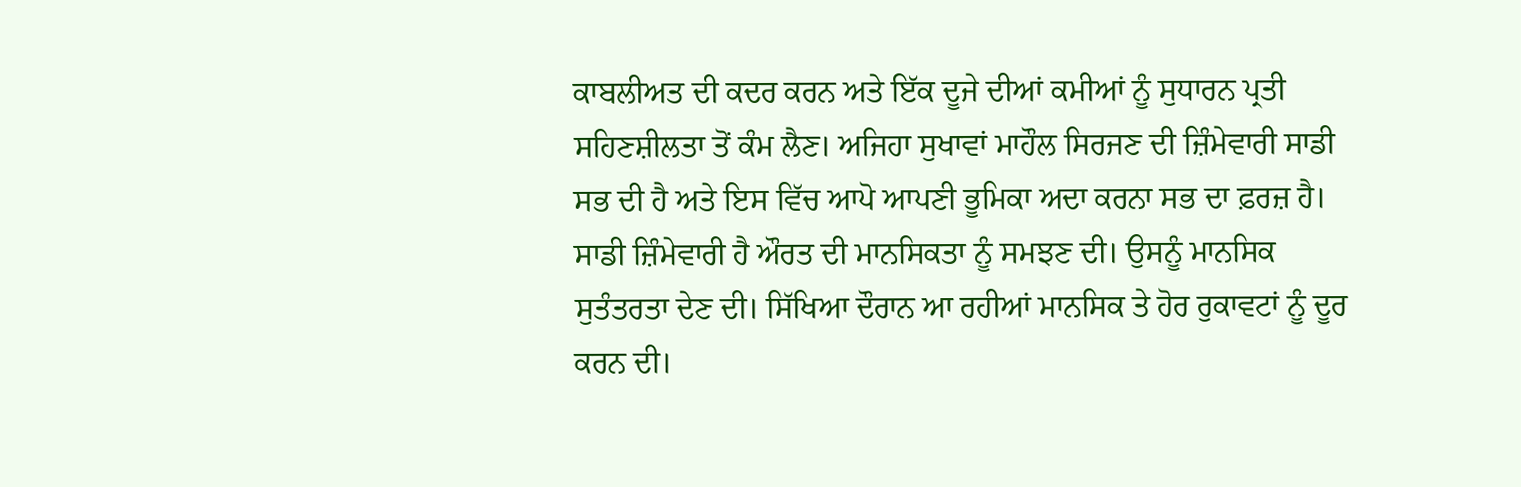ਕਾਬਲੀਅਤ ਦੀ ਕਦਰ ਕਰਨ ਅਤੇ ਇੱਕ ਦੂਜੇ ਦੀਆਂ ਕਮੀਆਂ ਨੂੰ ਸੁਧਾਰਨ ਪ੍ਰਤੀ ਸਹਿਣਸ਼ੀਲਤਾ ਤੋਂ ਕੰਮ ਲੈਣ। ਅਜਿਹਾ ਸੁਖਾਵਾਂ ਮਾਹੌਲ ਸਿਰਜਣ ਦੀ ਜ਼ਿੰਮੇਵਾਰੀ ਸਾਡੀ ਸਭ ਦੀ ਹੈ ਅਤੇ ਇਸ ਵਿੱਚ ਆਪੋ ਆਪਣੀ ਭੂਮਿਕਾ ਅਦਾ ਕਰਨਾ ਸਭ ਦਾ ਫ਼ਰਜ਼ ਹੈ। ਸਾਡੀ ਜ਼ਿੰਮੇਵਾਰੀ ਹੈ ਔਰਤ ਦੀ ਮਾਨਸਿਕਤਾ ਨੂੰ ਸਮਝਣ ਦੀ। ਉਸਨੂੰ ਮਾਨਸਿਕ ਸੁਤੰਤਰਤਾ ਦੇਣ ਦੀ। ਸਿੱਖਿਆ ਦੌਰਾਨ ਆ ਰਹੀਆਂ ਮਾਨਸਿਕ ਤੇ ਹੋਰ ਰੁਕਾਵਟਾਂ ਨੂੰ ਦੂਰ ਕਰਨ ਦੀ।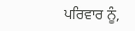ਪਰਿਵਾਰ ਨੂੰ,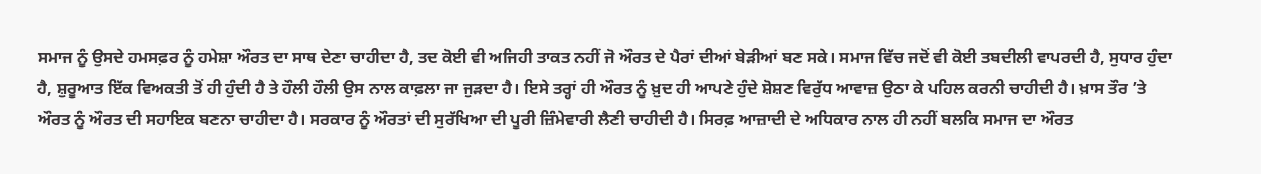ਸਮਾਜ ਨੂੰ ਉਸਦੇ ਹਮਸਫ਼ਰ ਨੂੰ ਹਮੇਸ਼ਾ ਔਰਤ ਦਾ ਸਾਥ ਦੇਣਾ ਚਾਹੀਦਾ ਹੈ, ਤਦ ਕੋਈ ਵੀ ਅਜਿਹੀ ਤਾਕਤ ਨਹੀਂ ਜੋ ਔਰਤ ਦੇ ਪੈਰਾਂ ਦੀਆਂ ਬੇੜੀਆਂ ਬਣ ਸਕੇ। ਸਮਾਜ ਵਿੱਚ ਜਦੋਂ ਵੀ ਕੋਈ ਤਬਦੀਲੀ ਵਾਪਰਦੀ ਹੈ, ਸੁਧਾਰ ਹੁੰਦਾ ਹੈ, ਸ਼ੁਰੂਆਤ ਇੱਕ ਵਿਅਕਤੀ ਤੋਂ ਹੀ ਹੁੰਦੀ ਹੈ ਤੇ ਹੌਲੀ ਹੌਲੀ ਉਸ ਨਾਲ ਕਾਫ਼ਲਾ ਜਾ ਜੁੜਦਾ ਹੈ। ਇਸੇ ਤਰ੍ਹਾਂ ਹੀ ਔਰਤ ਨੂੰ ਖ਼ੁਦ ਹੀ ਆਪਣੇ ਹੁੰਦੇ ਸ਼ੋਸ਼ਣ ਵਿਰੁੱਧ ਆਵਾਜ਼ ਉਠਾ ਕੇ ਪਹਿਲ ਕਰਨੀ ਚਾਹੀਦੀ ਹੈ। ਖ਼ਾਸ ਤੌਰ ’ਤੇ ਔਰਤ ਨੂੰ ਔਰਤ ਦੀ ਸਹਾਇਕ ਬਣਨਾ ਚਾਹੀਦਾ ਹੈ। ਸਰਕਾਰ ਨੂੰ ਔਰਤਾਂ ਦੀ ਸੁਰੱਖਿਆ ਦੀ ਪੂਰੀ ਜ਼ਿੰਮੇਵਾਰੀ ਲੈਣੀ ਚਾਹੀਦੀ ਹੈ। ਸਿਰਫ਼ ਆਜ਼ਾਦੀ ਦੇ ਅਧਿਕਾਰ ਨਾਲ ਹੀ ਨਹੀਂ ਬਲਕਿ ਸਮਾਜ ਦਾ ਔਰਤ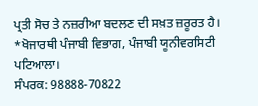ਪ੍ਰਤੀ ਸੋਚ ਤੇ ਨਜ਼ਰੀਆ ਬਦਲਣ ਦੀ ਸਖ਼ਤ ਜ਼ਰੂਰਤ ਹੈ।
*ਖੋਜਾਰਥੀ ਪੰਜਾਬੀ ਵਿਭਾਗ, ਪੰਜਾਬੀ ਯੂਨੀਵਰਸਿਟੀ ਪਟਿਆਲਾ।
ਸੰਪਰਕ: 98888-70822